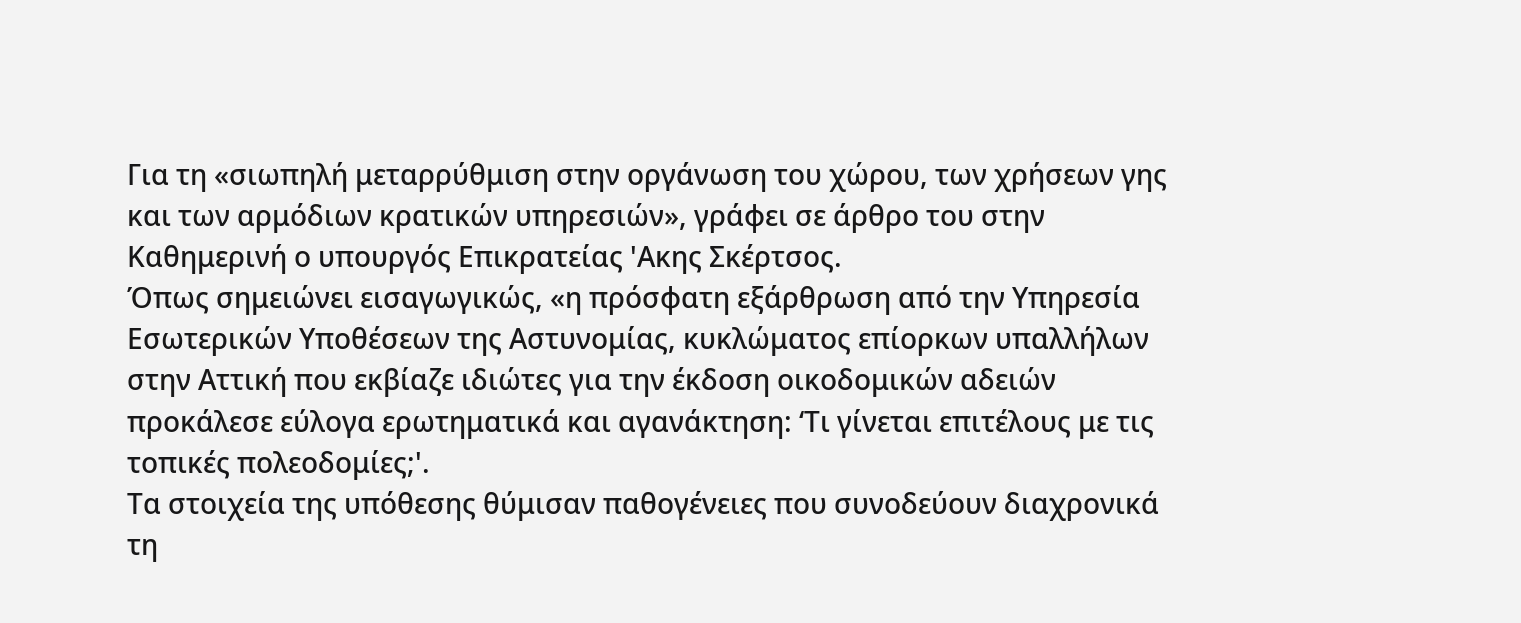Για τη «σιωπηλή μεταρρύθμιση στην οργάνωση του χώρου, των χρήσεων γης και των αρμόδιων κρατικών υπηρεσιών», γράφει σε άρθρο του στην Καθημερινή ο υπουργός Επικρατείας 'Ακης Σκέρτσος.
Όπως σημειώνει εισαγωγικώς, «η πρόσφατη εξάρθρωση από την Υπηρεσία Εσωτερικών Υποθέσεων της Αστυνομίας, κυκλώματος επίορκων υπαλλήλων στην Αττική που εκβίαζε ιδιώτες για την έκδοση οικοδομικών αδειών προκάλεσε εύλογα ερωτηματικά και αγανάκτηση: ‘Τι γίνεται επιτέλους με τις τοπικές πολεοδομίες;'.
Τα στοιχεία της υπόθεσης θύμισαν παθογένειες που συνοδεύουν διαχρονικά τη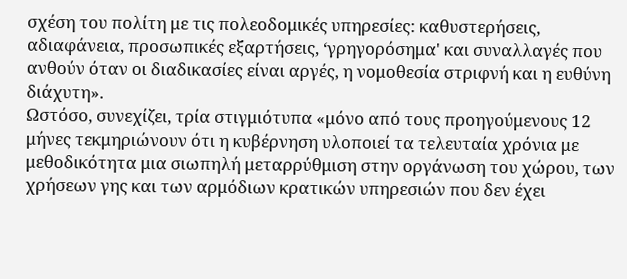σχέση του πολίτη με τις πολεοδομικές υπηρεσίες: καθυστερήσεις, αδιαφάνεια, προσωπικές εξαρτήσεις, ‘γρηγορόσημα' και συναλλαγές που ανθούν όταν οι διαδικασίες είναι αργές, η νομοθεσία στριφνή και η ευθύνη διάχυτη».
Ωστόσο, συνεχίζει, τρία στιγμιότυπα «μόνο από τους προηγούμενους 12 μήνες τεκμηριώνουν ότι η κυβέρνηση υλοποιεί τα τελευταία χρόνια με μεθοδικότητα μια σιωπηλή μεταρρύθμιση στην οργάνωση του χώρου, των χρήσεων γης και των αρμόδιων κρατικών υπηρεσιών που δεν έχει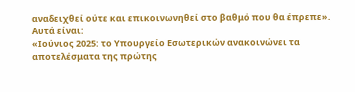αναδειχθεί ούτε και επικοινωνηθεί στο βαθμό που θα έπρεπε».
Αυτά είναι:
«Ιούνιος 2025: το Υπουργείο Εσωτερικών ανακοινώνει τα αποτελέσματα της πρώτης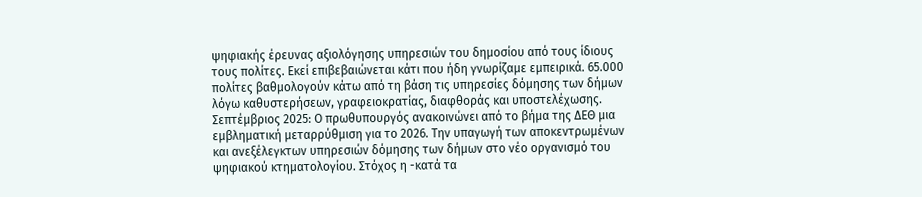ψηφιακής έρευνας αξιολόγησης υπηρεσιών του δημοσίου από τους ίδιους τους πολίτες. Εκεί επιβεβαιώνεται κάτι που ήδη γνωρίζαμε εμπειρικά. 65.000 πολίτες βαθμολογούν κάτω από τη βάση τις υπηρεσίες δόμησης των δήμων λόγω καθυστερήσεων, γραφειοκρατίας, διαφθοράς και υποστελέχωσης.
Σεπτέμβριος 2025: Ο πρωθυπουργός ανακοινώνει από το βήμα της ΔΕΘ μια εμβληματική μεταρρύθμιση για το 2026. Την υπαγωγή των αποκεντρωμένων και ανεξέλεγκτων υπηρεσιών δόμησης των δήμων στο νέο οργανισμό του ψηφιακού κτηματολογίου. Στόχος η -κατά τα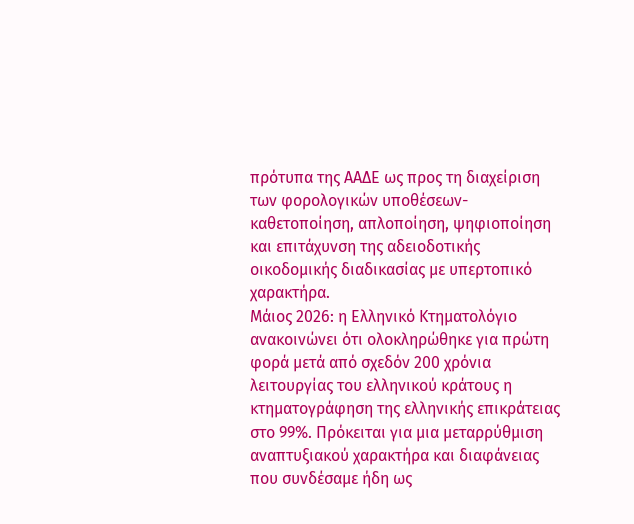πρότυπα της ΑΑΔΕ ως προς τη διαχείριση των φορολογικών υποθέσεων- καθετοποίηση, απλοποίηση, ψηφιοποίηση και επιτάχυνση της αδειοδοτικής οικοδομικής διαδικασίας με υπερτοπικό χαρακτήρα.
Μάιος 2026: η Ελληνικό Κτηματολόγιο ανακοινώνει ότι ολοκληρώθηκε για πρώτη φορά μετά από σχεδόν 200 χρόνια λειτουργίας του ελληνικού κράτους η κτηματογράφηση της ελληνικής επικράτειας στο 99%. Πρόκειται για μια μεταρρύθμιση αναπτυξιακού χαρακτήρα και διαφάνειας που συνδέσαμε ήδη ως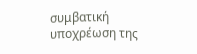συμβατική υποχρέωση της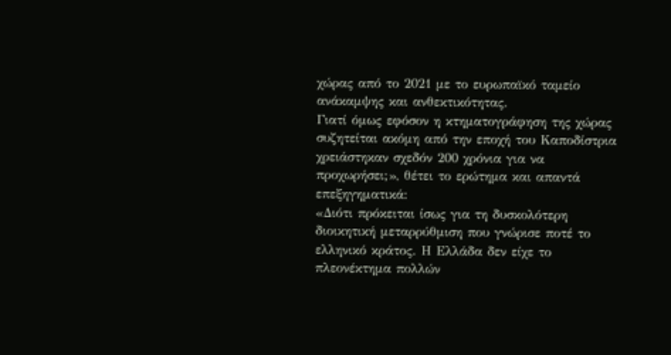χώρας από το 2021 με το ευρωπαϊκό ταμείο ανάκαμψης και ανθεκτικότητας.
Γιατί όμως εφόσον η κτηματογράφηση της χώρας συζητείται ακόμη από την εποχή του Καποδίστρια χρειάστηκαν σχεδόν 200 χρόνια για να προχωρήσει;», θέτει το ερώτημα και απαντά επεξηγηματικά:
«Διότι πρόκειται ίσως για τη δυσκολότερη διοικητική μεταρρύθμιση που γνώρισε ποτέ το ελληνικό κράτος. Η Ελλάδα δεν είχε το πλεονέκτημα πολλών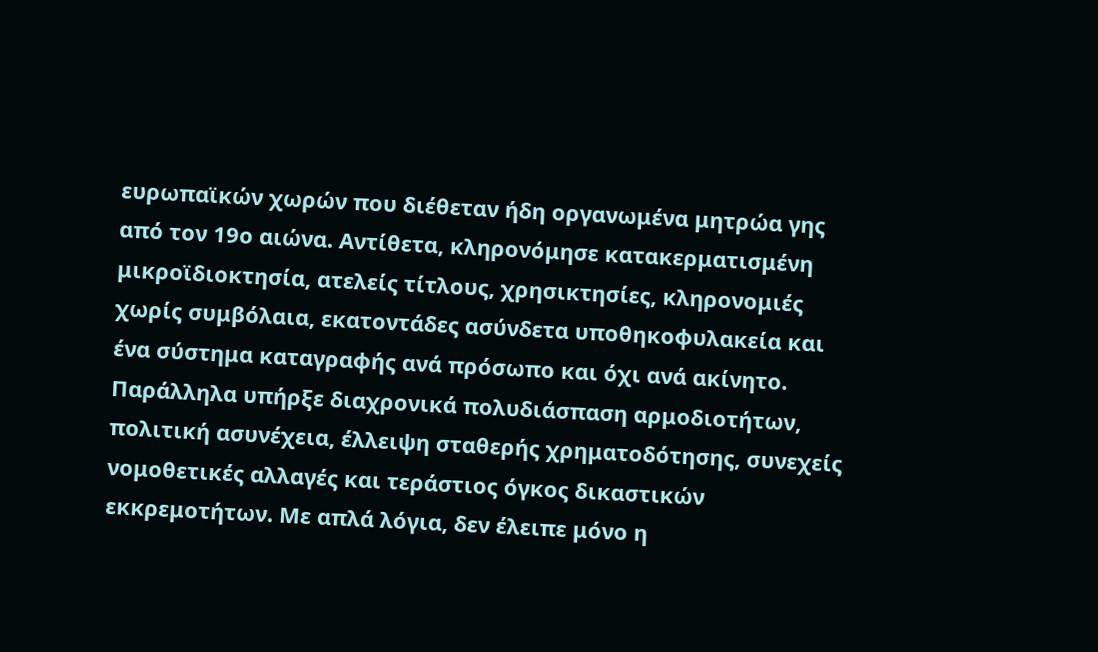ευρωπαϊκών χωρών που διέθεταν ήδη οργανωμένα μητρώα γης από τον 19ο αιώνα. Αντίθετα, κληρονόμησε κατακερματισμένη μικροϊδιοκτησία, ατελείς τίτλους, χρησικτησίες, κληρονομιές χωρίς συμβόλαια, εκατοντάδες ασύνδετα υποθηκοφυλακεία και ένα σύστημα καταγραφής ανά πρόσωπο και όχι ανά ακίνητο.
Παράλληλα υπήρξε διαχρονικά πολυδιάσπαση αρμοδιοτήτων, πολιτική ασυνέχεια, έλλειψη σταθερής χρηματοδότησης, συνεχείς νομοθετικές αλλαγές και τεράστιος όγκος δικαστικών εκκρεμοτήτων. Με απλά λόγια, δεν έλειπε μόνο η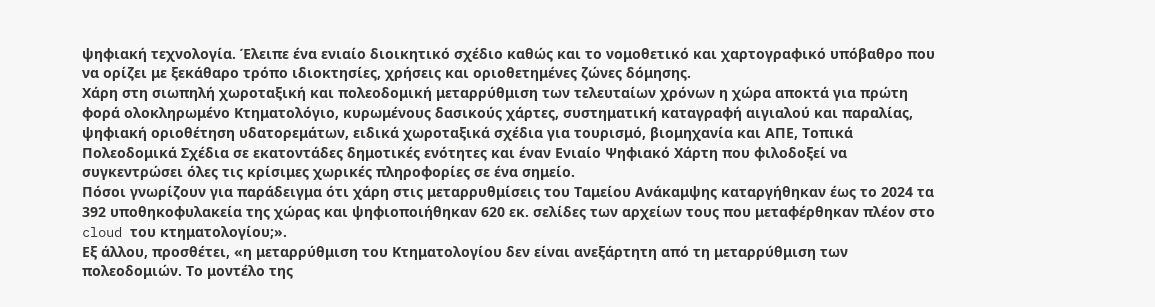ψηφιακή τεχνολογία. Έλειπε ένα ενιαίο διοικητικό σχέδιο καθώς και το νομοθετικό και χαρτογραφικό υπόβαθρο που να ορίζει με ξεκάθαρο τρόπο ιδιοκτησίες, χρήσεις και οριοθετημένες ζώνες δόμησης.
Χάρη στη σιωπηλή χωροταξική και πολεοδομική μεταρρύθμιση των τελευταίων χρόνων η χώρα αποκτά για πρώτη φορά ολοκληρωμένο Κτηματολόγιο, κυρωμένους δασικούς χάρτες, συστηματική καταγραφή αιγιαλού και παραλίας, ψηφιακή οριοθέτηση υδατορεμάτων, ειδικά χωροταξικά σχέδια για τουρισμό, βιομηχανία και ΑΠΕ, Τοπικά Πολεοδομικά Σχέδια σε εκατοντάδες δημοτικές ενότητες και έναν Ενιαίο Ψηφιακό Χάρτη που φιλοδοξεί να συγκεντρώσει όλες τις κρίσιμες χωρικές πληροφορίες σε ένα σημείο.
Πόσοι γνωρίζουν για παράδειγμα ότι χάρη στις μεταρρυθμίσεις του Ταμείου Ανάκαμψης καταργήθηκαν έως το 2024 τα 392 υποθηκοφυλακεία της χώρας και ψηφιοποιήθηκαν 620 εκ. σελίδες των αρχείων τους που μεταφέρθηκαν πλέον στο cloud του κτηματολογίου;».
Εξ άλλου, προσθέτει, «η μεταρρύθμιση του Κτηματολογίου δεν είναι ανεξάρτητη από τη μεταρρύθμιση των πολεοδομιών. Το μοντέλο της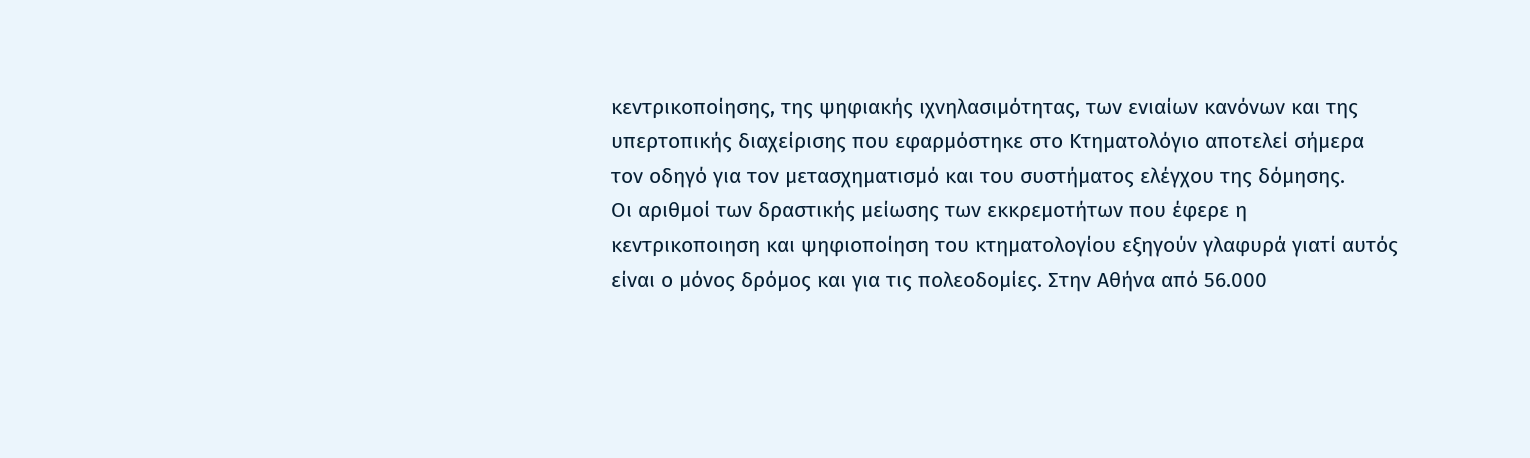κεντρικοποίησης, της ψηφιακής ιχνηλασιμότητας, των ενιαίων κανόνων και της υπερτοπικής διαχείρισης που εφαρμόστηκε στο Κτηματολόγιο αποτελεί σήμερα τον οδηγό για τον μετασχηματισμό και του συστήματος ελέγχου της δόμησης.
Οι αριθμοί των δραστικής μείωσης των εκκρεμοτήτων που έφερε η κεντρικοποιηση και ψηφιοποίηση του κτηματολογίου εξηγούν γλαφυρά γιατί αυτός είναι ο μόνος δρόμος και για τις πολεοδομίες. Στην Αθήνα από 56.000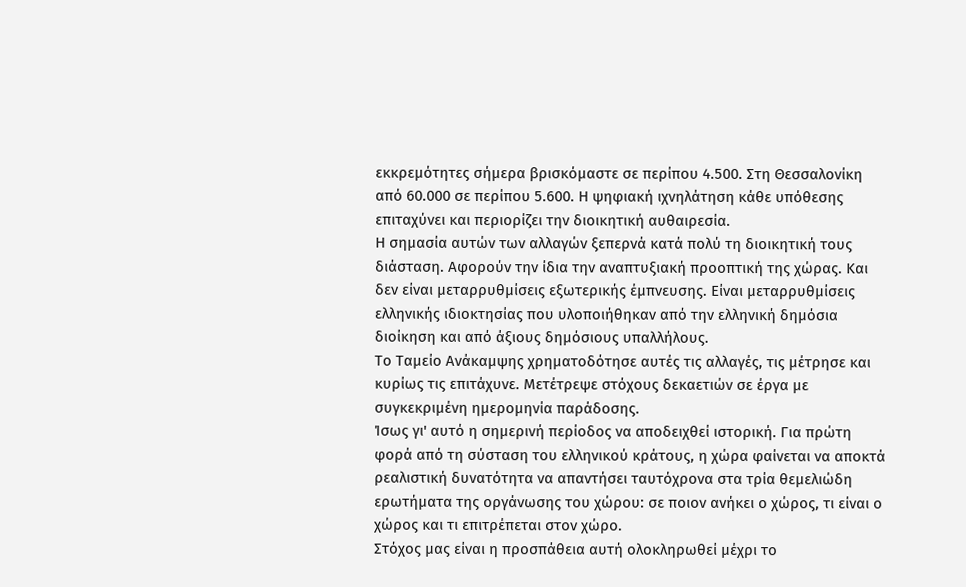εκκρεμότητες σήμερα βρισκόμαστε σε περίπου 4.500. Στη Θεσσαλονίκη από 60.000 σε περίπου 5.600. Η ψηφιακή ιχνηλάτηση κάθε υπόθεσης επιταχύνει και περιορίζει την διοικητική αυθαιρεσία.
Η σημασία αυτών των αλλαγών ξεπερνά κατά πολύ τη διοικητική τους διάσταση. Αφορούν την ίδια την αναπτυξιακή προοπτική της χώρας. Και δεν είναι μεταρρυθμίσεις εξωτερικής έμπνευσης. Είναι μεταρρυθμίσεις ελληνικής ιδιοκτησίας που υλοποιήθηκαν από την ελληνική δημόσια διοίκηση και από άξιους δημόσιους υπαλλήλους.
Το Ταμείο Ανάκαμψης χρηματοδότησε αυτές τις αλλαγές, τις μέτρησε και κυρίως τις επιτάχυνε. Μετέτρεψε στόχους δεκαετιών σε έργα με συγκεκριμένη ημερομηνία παράδοσης.
Ίσως γι' αυτό η σημερινή περίοδος να αποδειχθεί ιστορική. Για πρώτη φορά από τη σύσταση του ελληνικού κράτους, η χώρα φαίνεται να αποκτά ρεαλιστική δυνατότητα να απαντήσει ταυτόχρονα στα τρία θεμελιώδη ερωτήματα της οργάνωσης του χώρου: σε ποιον ανήκει ο χώρος, τι είναι ο χώρος και τι επιτρέπεται στον χώρο.
Στόχος μας είναι η προσπάθεια αυτή ολοκληρωθεί μέχρι το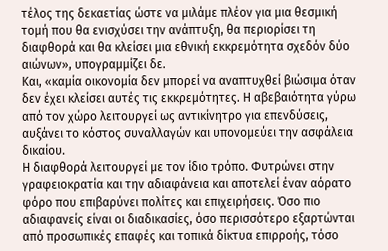τέλος της δεκαετίας ώστε να μιλάμε πλέον για μια θεσμική τομή που θα ενισχύσει την ανάπτυξη, θα περιορίσει τη διαφθορά και θα κλείσει μια εθνική εκκρεμότητα σχεδόν δύο αιώνων», υπογραμμίζει δε.
Και, «καμία οικονομία δεν μπορεί να αναπτυχθεί βιώσιμα όταν δεν έχει κλείσει αυτές τις εκκρεμότητες. Η αβεβαιότητα γύρω από τον χώρο λειτουργεί ως αντικίνητρο για επενδύσεις, αυξάνει το κόστος συναλλαγών και υπονομεύει την ασφάλεια δικαίου.
Η διαφθορά λειτουργεί με τον ίδιο τρόπο. Φυτρώνει στην γραφειοκρατία και την αδιαφάνεια και αποτελεί έναν αόρατο φόρο που επιβαρύνει πολίτες και επιχειρήσεις. Όσο πιο αδιαφανείς είναι οι διαδικασίες, όσο περισσότερο εξαρτώνται από προσωπικές επαφές και τοπικά δίκτυα επιρροής, τόσο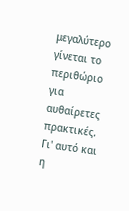μεγαλύτερο γίνεται το περιθώριο για αυθαίρετες πρακτικές.
Γι' αυτό και η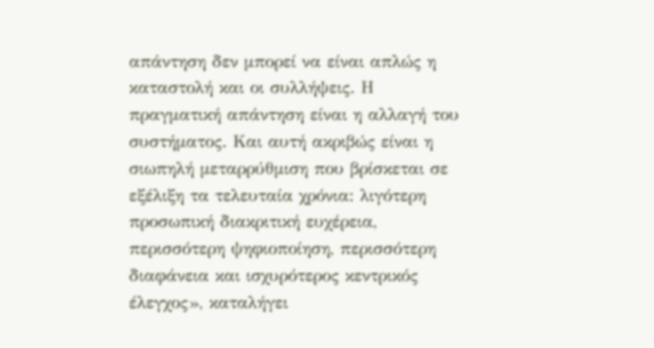απάντηση δεν μπορεί να είναι απλώς η καταστολή και οι συλλήψεις. Η πραγματική απάντηση είναι η αλλαγή του συστήματος. Και αυτή ακριβώς είναι η σιωπηλή μεταρρύθμιση που βρίσκεται σε εξέλιξη τα τελευταία χρόνια: λιγότερη προσωπική διακριτική ευχέρεια, περισσότερη ψηφιοποίηση, περισσότερη διαφάνεια και ισχυρότερος κεντρικός έλεγχος», καταλήγει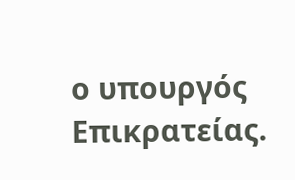ο υπουργός Επικρατείας.